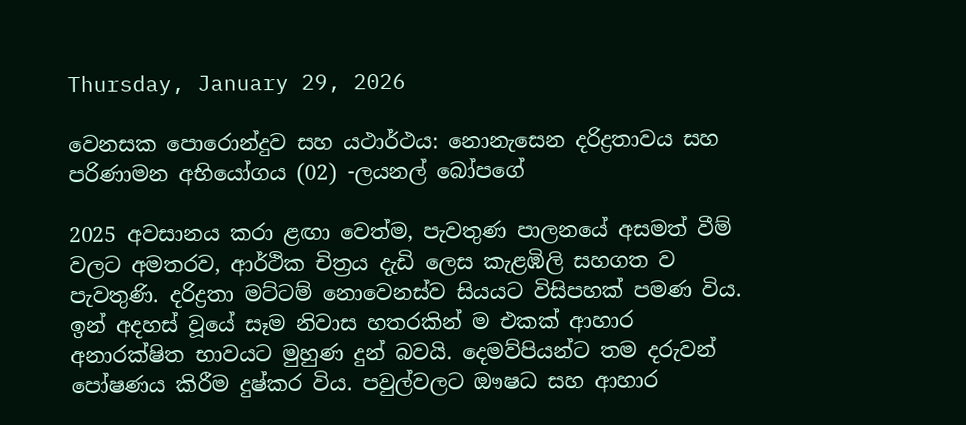Thursday, January 29, 2026

වෙනසක පොරොන්දුව සහ යථාර්ථය: නොනැසෙන දරිද්‍රතාවය සහ පරිණාමන අභියෝගය (02) -ලයනල් බෝපගේ

2025 අවසානය කරා ළඟා වෙත්ම, පැවතුණ පාලනයේ අසමත් වීම් වලට අමතරව, ආර්ථික චිත්‍රය දැඩි ලෙස කැළඹිලි සහගත ව පැවතුණි. දරිද්‍රතා මට්ටම් නොවෙනස්ව සියයට විසිපහක් පමණ විය. ඉන් අදහස් වූයේ සෑම නිවාස හතරකින් ම එකක් ආහාර අනාරක්ෂිත භාවයට මුහුණ දුන් බවයි. දෙමව්පියන්ට තම දරුවන් පෝෂණය කිරීම දුෂ්කර විය. පවුල්වලට ඖෂධ සහ ආහාර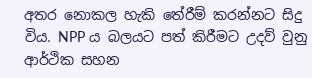අතර නොකල හැකි තේරීම් කරන්නට සිදු විය. NPP ය බලයට පත් කිරීමට උදව් වුනු ආර්ථික සහන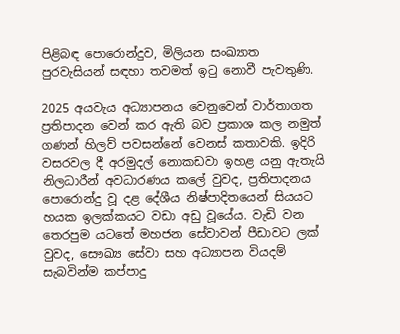පිළිබඳ පොරොන්දුව, මිලියන සංඛ්‍යාත පුරවැසියන් සඳහා තවමත් ඉටු නොවී පැවතුණි.

2025 අයවැය අධ්‍යාපනය වෙනුවෙන් වාර්තාගත ප්‍රතිපාදන වෙන් කර ඇති බව ප්‍රකාශ කල නමුත් ගණන් හිලව් පවසන්නේ වෙනස් කතාවකි. ඉදිරි වසරවල දී අරමුදල් නොකඩවා ඉහළ යනු ඇතැයි නිලධාරීන් අවධාරණය කලේ වුවද, ප්‍රතිපාදනය පොරොන්දු වූ දළ දේශීය නිෂ්පාදිතයෙන් සියයට හයක ඉලක්කයට වඩා අඩු වූයේය. වැඩි වන තෙරපුම යටතේ මහජන සේවාවන් පීඩාවට ලක් වුවද, සෞඛ්‍ය සේවා සහ අධ්‍යාපන වියදම් සැබවින්ම කප්පාදු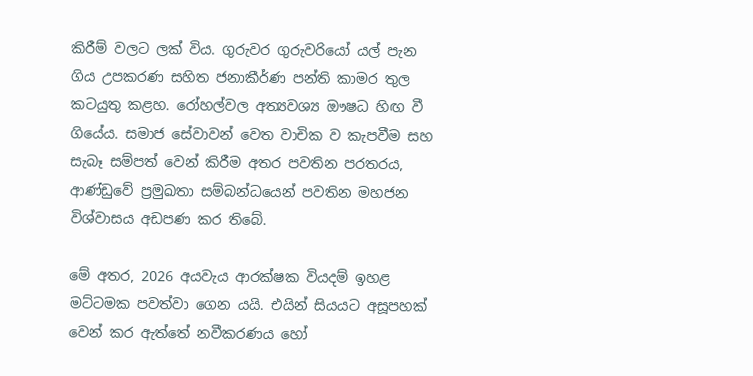කිරීම් වලට ලක් විය. ගුරුවර ගුරුවරියෝ යල් පැන ගිය උපකරණ සහිත ජනාකීර්ණ පන්ති කාමර තුල කටයුතු කළහ. රෝහල්වල අත්‍යවශ්‍ය ඖෂධ හිඟ වී ගියේය. සමාජ සේවාවන් වෙත වාචික ව කැපවීම සහ සැබෑ සම්පත් වෙන් කිරීම අතර පවතින පරතරය, ආණ්ඩුවේ ප්‍රමුඛතා සම්බන්ධයෙන් පවතින මහජන විශ්වාසය අඩපණ කර තිබේ.

මේ අතර, 2026 අයවැය ආරක්ෂක වියදම් ඉහළ මට්ටමක පවත්වා ගෙන යයි. එයින් සියයට අසූපහක් වෙන් කර ඇත්තේ නවීකරණය හෝ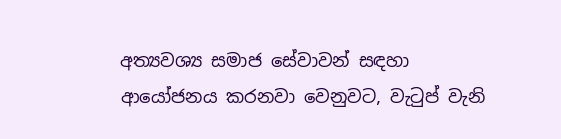අත්‍යවශ්‍ය සමාජ සේවාවන් සඳහා ආයෝජනය කරනවා වෙනුවට, වැටුප් වැනි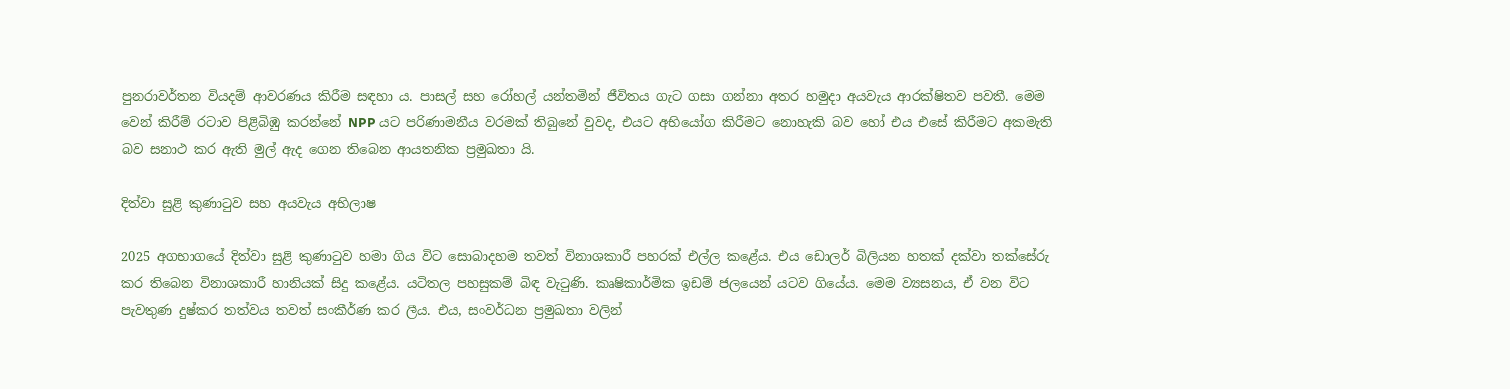පුනරාවර්තන වියදම් ආවරණය කිරීම සඳහා ය. පාසල් සහ රෝහල් යන්තමින් ජීවිතය ගැට ගසා ගන්නා අතර හමුදා අයවැය ආරක්ෂිතව පවතී. මෙම වෙන් කිරීම් රටාව පිළිබිඹු කරන්නේ NPP යට පරිණාමනීය වරමක් තිබුනේ වුවද, එයට අභියෝග කිරීමට නොහැකි බව හෝ එය එසේ කිරීමට අකමැති බව සනාථ කර ඇති මුල් ඇද ගෙන තිබෙන ආයතනික ප්‍රමුඛතා යි.

දිත්වා සුළි කුණාටුව සහ අයවැය අභිලාෂ

2025 අගභාගයේ දිත්වා සුළි කුණාටුව හමා ගිය විට සොබාදහම තවත් විනාශකාරී පහරක් එල්ල කළේය. එය ඩොලර් බිලියන හතක් දක්වා තක්සේරු කර තිබෙන විනාශකාරී හානියක් සිදු කළේය. යටිතල පහසුකම් බිඳ වැටුණි. කෘෂිකාර්මික ඉඩම් ජලයෙන් යටව ගියේය. මෙම ව්‍යසනය, ඒ වන විට පැවතුණ දුෂ්කර තත්වය තවත් සංකීර්ණ කර ලීය. එය, සංවර්ධන ප්‍රමුඛතා වලින්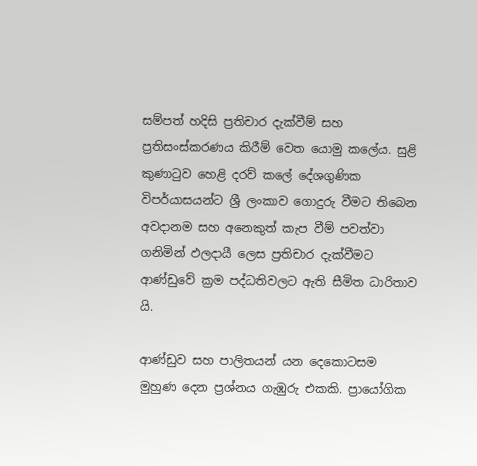සම්පත් හදිසි ප්‍රතිචාර දැක්වීම් සහ ප්‍රතිසංස්කරණය කිරීම් වෙත යොමු කලේය. සුළි කුණාටුව හෙළි දරව් කලේ දේශගුණික විපර්යාසයන්ට ශ්‍රී ලංකාව ගොදුරු වීමට තිබෙන අවදානම සහ අනෙකුත් කැප වීම් පවත්වා ගනිමින් ඵලදායී ලෙස ප්‍රතිචාර දැක්වීමට ආණ්ඩුවේ ක්‍රම පද්ධතිවලට ඇති සීමිත ධාරිතාව යි.

ආණ්ඩුව සහ පාලිතයන් යන දෙකොටසම මුහුණ දෙන ප්‍රශ්නය ගැඹුරු එකකි. ප්‍රායෝගික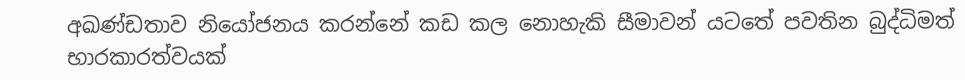අඛණ්ඩතාව නියෝජනය කරන්නේ කඩ කල නොහැකි සීමාවන් යටතේ පවතින බුද්ධිමත් භාරකාරත්වයක්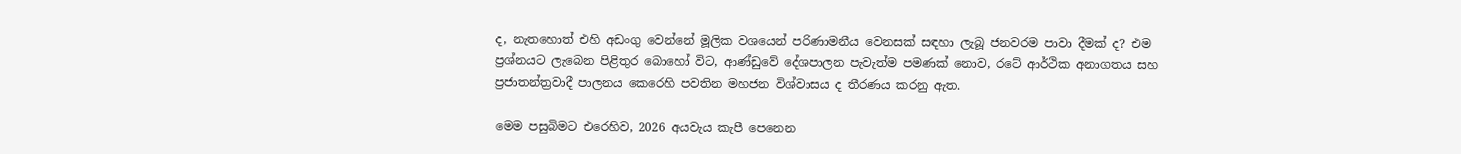ද, නැතහොත් එහි අඩංගු වෙන්නේ මූලික වශයෙන් පරිණාමනීය වෙනසක් සඳහා ලැබූ ජනවරම පාවා දීමක් ද? එම ප්‍රශ්නයට ලැබෙන පිළිතුර බොහෝ විට, ආණ්ඩුවේ දේශපාලන පැවැත්ම පමණක් නොව, රටේ ආර්ථික අනාගතය සහ ප්‍රජාතන්ත්‍රවාදී පාලනය කෙරෙහි පවතින මහජන විශ්වාසය ද තීරණය කරනු ඇත.

මෙම පසුබිමට එරෙහිව, 2026 අයවැය කැපී පෙනෙන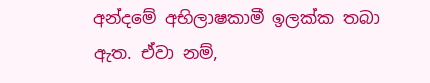අන්දමේ අභිලාෂකාමී ඉලක්ක තබා ඇත. ඒවා නම්,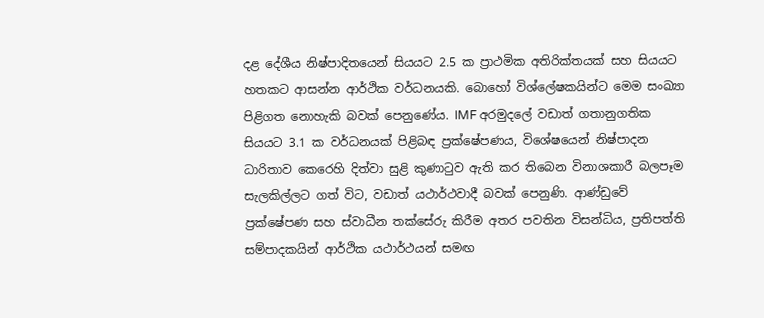දළ දේශීය නිෂ්පාදිතයෙන් සියයට 2.5 ක ප්‍රාථමික අතිරික්තයක් සහ සියයට හතකට ආසන්න ආර්ථික වර්ධනයකි. බොහෝ විශ්ලේෂකයින්ට මෙම සංඛ්‍යා පිළිගත නොහැකි බවක් පෙනුණේය. IMF අරමුදලේ වඩාත් ගතානුගතික සියයට 3.1 ක වර්ධනයක් පිළිබඳ ප්‍රක්ෂේපණය, විශේෂයෙන් නිෂ්පාදන ධාරිතාව කෙරෙහි දිත්වා සුළි කුණාටුව ඇති කර තිබෙන විනාශකාරී බලපෑම සැලකිල්ලට ගත් විට, වඩාත් යථාර්ථවාදී බවක් පෙනුණි. ආණ්ඩුවේ ප්‍රක්ෂේපණ සහ ස්වාධීන තක්සේරු කිරීම අතර පවතින විසන්ධිය, ප්‍රතිපත්ති සම්පාදකයින් ආර්ථික යථාර්ථයන් සමඟ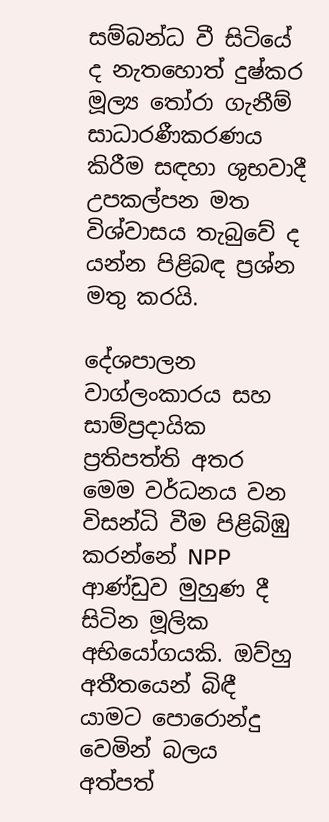සම්බන්ධ වී සිටියේ ද නැතහොත් දුෂ්කර මූල්‍ය තෝරා ගැනීම් සාධාරණීකරණය කිරීම සඳහා ශුභවාදී උපකල්පන මත විශ්වාසය තැබුවේ ද යන්න පිළිබඳ ප්‍රශ්න මතු කරයි.

දේශපාලන වාග්ලංකාරය සහ සාම්ප්‍රදායික ප්‍රතිපත්ති අතර මෙම වර්ධනය වන විසන්ධි වීම පිළිබිඹු කරන්නේ NPP ආණ්ඩුව මුහුණ දී සිටින මූලික අභියෝගයකි. ඔව්හු අතීතයෙන් බිඳී යාමට පොරොන්දු වෙමින් බලය අත්පත්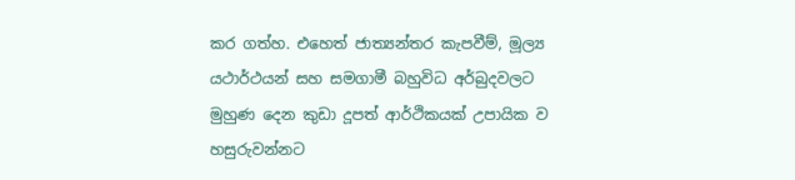කර ගත්හ. එහෙත් ජාත්‍යන්තර කැපවීම්, මූල්‍ය යථාර්ථයන් සහ සමගාමී බහුවිධ අර්බුදවලට මුහුණ දෙන කුඩා දූපත් ආර්ථිකයක් උපායික ව හසුරුවන්නට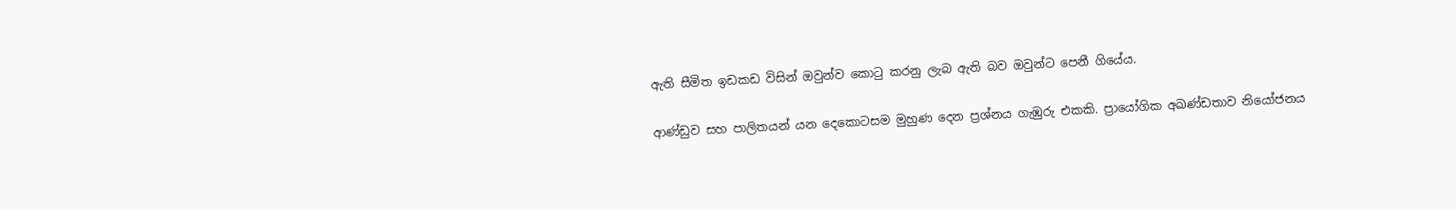ඇති සීමිත ඉඩකඩ විසින් ඔවුන්ව කොටු කරනු ලැබ ඇති බව ඔවුන්ට පෙනී ගියේය.

ආණ්ඩුව සහ පාලිතයන් යන දෙකොටසම මුහුණ දෙන ප්‍රශ්නය ගැඹුරු එකකි. ප්‍රායෝගික අඛණ්ඩතාව නියෝජනය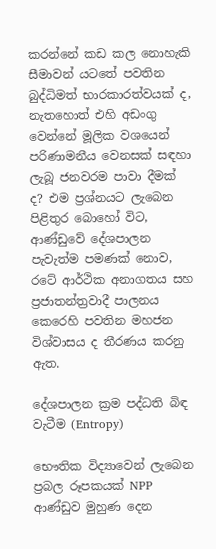කරන්නේ කඩ කල නොහැකි සීමාවන් යටතේ පවතින බුද්ධිමත් භාරකාරත්වයක් ද, නැතහොත් එහි අඩංගු වෙන්නේ මූලික වශයෙන් පරිණාමනීය වෙනසක් සඳහා ලැබූ ජනවරම පාවා දීමක් ද? එම ප්‍රශ්නයට ලැබෙන පිළිතුර බොහෝ විට, ආණ්ඩුවේ දේශපාලන පැවැත්ම පමණක් නොව, රටේ ආර්ථික අනාගතය සහ ප්‍රජාතන්ත්‍රවාදී පාලනය කෙරෙහි පවතින මහජන විශ්වාසය ද තීරණය කරනු ඇත.

දේශපාලන ක්‍රම පද්ධති බිඳ වැටීම (Entropy)

භෞතික විද්‍යාවෙන් ලැබෙන ප්‍රබල රූපකයක් NPP ආණ්ඩුව මුහුණ දෙන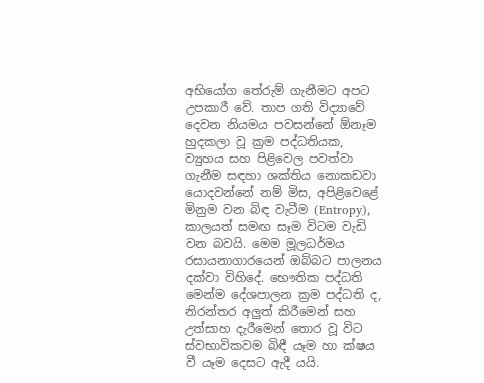අභියෝග තේරුම් ගැනීමට අපට උපකාරී වේ. තාප ගති විද්‍යාවේ දෙවන නියමය පවසන්නේ ඕනෑම හුදකලා වූ ක්‍රම පද්ධතියක, ව්‍යුහය සහ පිළිවෙල පවත්වා ගැනීම සඳහා ශක්තිය නොකඩවා යොදවන්නේ නම් මිස, අපිළිවෙළේ මිනුම වන බිඳ වැටීම (Entropy), කාලයත් සමඟ සෑම විටම වැඩි වන බවයි. මෙම මූලධර්මය රසායනාගාරයෙන් ඔබ්බට පාලනය දක්වා විහිදේ. භෞතික පද්ධති මෙන්ම දේශපාලන ක්‍රම පද්ධති ද, නිරන්තර අලුත් කිරීමෙන් සහ උත්සාහ දැරීමෙන් තොර වූ විට ස්වභාවිකවම බිඳී යෑම හා ක්ෂය වී යෑම දෙසට ඇදී යයි.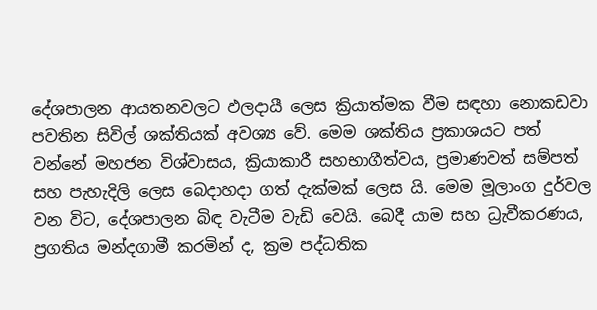දේශපාලන ආයතනවලට ඵලදායී ලෙස ක්‍රියාත්මක වීම සඳහා නොකඩවා පවතින සිවිල් ශක්තියක් අවශ්‍ය වේ. මෙම ශක්තිය ප්‍රකාශයට පත් වන්නේ මහජන විශ්වාසය, ක්‍රියාකාරී සහභාගීත්වය, ප්‍රමාණවත් සම්පත් සහ පැහැදිලි ලෙස බෙදාහදා ගත් දැක්මක් ලෙස යි. මෙම මූලාංග දුර්වල වන විට, දේශපාලන බිඳ වැටීම වැඩි වෙයි. බෙදී යාම සහ ධ්‍රැවීකරණය, ප්‍රගතිය මන්දගාමී කරමින් ද, ක්‍රම පද්ධතික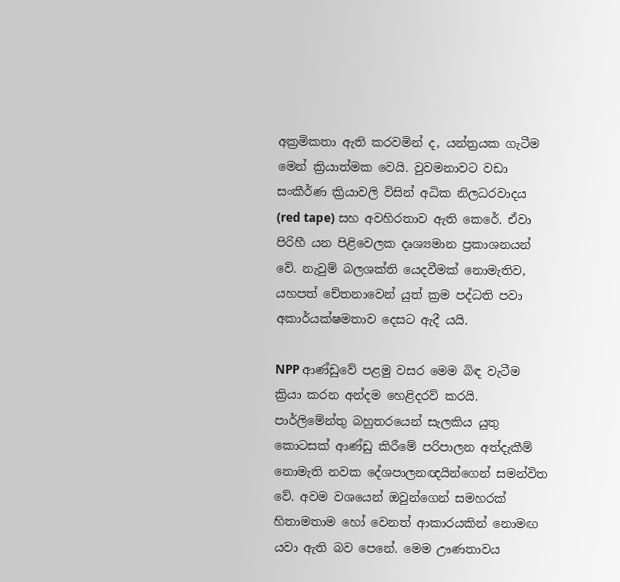අක්‍රමිකතා ඇති කරවමින් ද, යන්ත්‍රයක ගැටීම මෙන් ක්‍රියාත්මක වෙයි. වුවමනාවට වඩා සංකීර්ණ ක්‍රියාවලි විසින් අධික නිලධරවාදය (red tape) සහ අවහිරතාව ඇති කෙරේ. ඒවා පිරිහී යන පිළිවෙලක දෘශ්‍යමාන ප්‍රකාශනයන් වේ. නැවුම් බලශක්ති යෙදවීමක් නොමැතිව, යහපත් චේතනාවෙන් යුත් ක්‍රම පද්ධති පවා අකාර්යක්ෂමතාව දෙසට ඇදී යයි.

NPP ආණ්ඩුවේ පළමු වසර මෙම බිඳ වැටීම ක්‍රියා කරන අන්දම හෙළිදරව් කරයි. පාර්ලිමේන්තු බහුතරයෙන් සැලකිය යුතු කොටසක් ආණ්ඩු කිරීමේ පරිපාලන අත්දැකීම් නොමැති නවක දේශපාලනඥයින්ගෙන් සමන්විත වේ. අවම වශයෙන් ඔවුන්ගෙන් සමහරක් හිතාමතාම හෝ වෙනත් ආකාරයකින් නොමඟ යවා ඇති බව පෙනේ. මෙම ඌණතාවය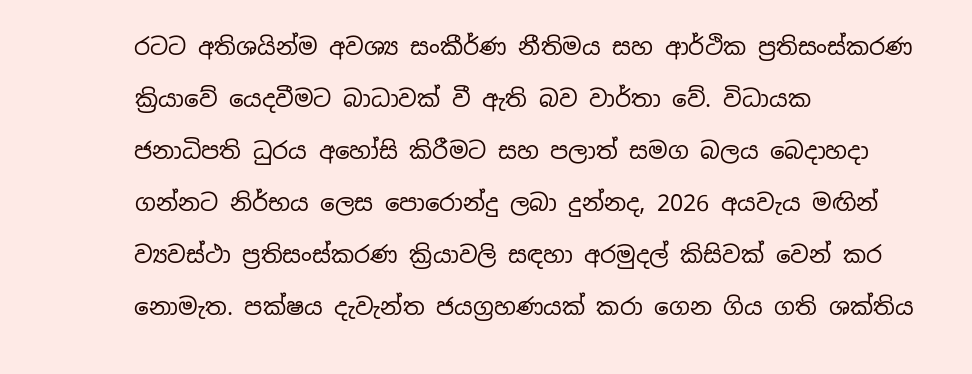රටට අතිශයින්ම අවශ්‍ය සංකීර්ණ නීතිමය සහ ආර්ථික ප්‍රතිසංස්කරණ ක්‍රියාවේ යෙදවීමට බාධාවක් වී ඇති බව වාර්තා වේ. විධායක ජනාධිපති ධුරය අහෝසි කිරීමට සහ පලාත් සමග බලය බෙදාහදා ගන්නට නිර්භය ලෙස පොරොන්දු ලබා දුන්නද, 2026 අයවැය මඟින් ව්‍යවස්ථා ප්‍රතිසංස්කරණ ක්‍රියාවලි සඳහා අරමුදල් කිසිවක් වෙන් කර නොමැත. පක්ෂය දැවැන්ත ජයග්‍රහණයක් කරා ගෙන ගිය ගති ශක්තිය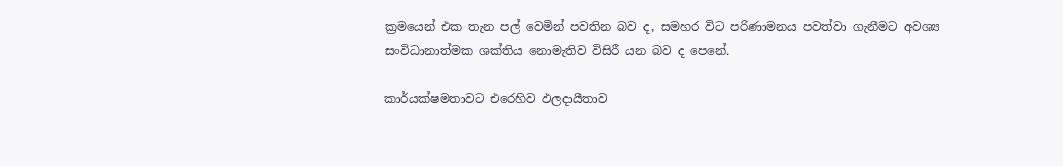ක්‍රමයෙන් එක තැන පල් වෙමින් පවතින බව ද, සමහර විට පරිණාමනය පවත්වා ගැනීමට අවශ්‍ය සංවිධානාත්මක ශක්තිය නොමැතිව විසිරී යන බව ද පෙනේ.

කාර්යක්ෂමතාවට එරෙහිව ඵලදායීතාව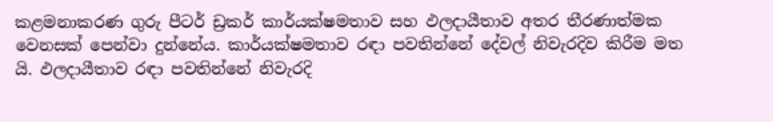කළමනාකරණ ගුරු පීටර් ඩ්‍රකර් කාර්යක්ෂමතාව සහ ඵලදායීතාව අතර තීරණාත්මක වෙනසක් පෙන්වා දුන්නේය. කාර්යක්ෂමතාව රඳා පවතින්නේ දේවල් නිවැරදිව කිරීම මත යි. ඵලදායීතාව රඳා පවතින්නේ නිවැරදි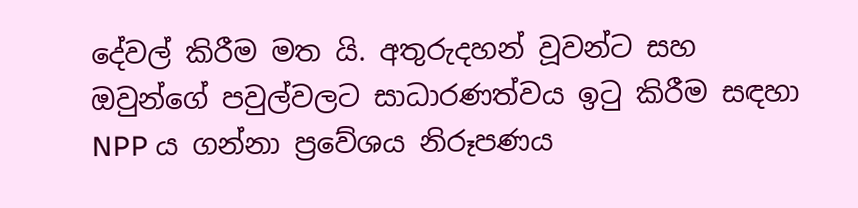දේවල් කිරීම මත යි. අතුරුදහන් වූවන්ට සහ ඔවුන්ගේ පවුල්වලට සාධාරණත්වය ඉටු කිරීම සඳහා NPP ය ගන්නා ප්‍රවේශය නිරූපණය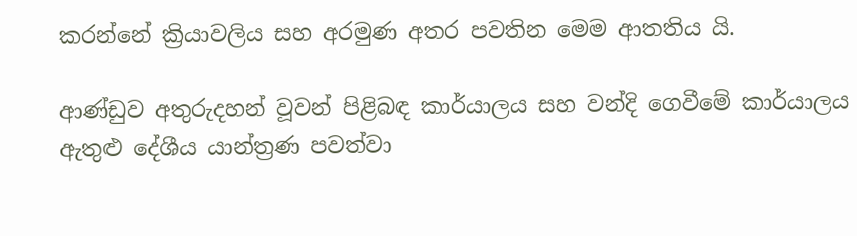කරන්නේ ක්‍රියාවලිය සහ අරමුණ අතර පවතින මෙම ආතතිය යි.

ආණ්ඩුව අතුරුදහන් වූවන් පිළිබඳ කාර්යාලය සහ වන්දි ගෙවීමේ කාර්යාලය ඇතුළු දේශීය යාන්ත්‍රණ පවත්වා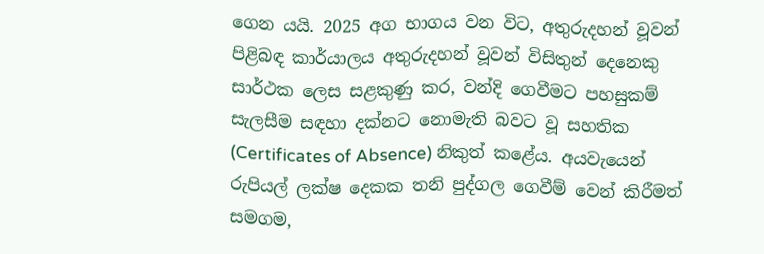ගෙන යයි. 2025 අග භාගය වන විට, අතුරුදහන් වූවන් පිළිබඳ කාර්යාලය අතුරුදහන් වූවන් විසිතුන් දෙනෙකු සාර්ථක ලෙස සළකුණු කර, වන්දි ගෙවීමට පහසුකම් සැලසීම සඳහා දක්නට නොමැති බවට වූ සහතික (Certificates of Absence) නිකුත් කළේය. අයවැයෙන් රුපියල් ලක්ෂ දෙකක තනි පුද්ගල ගෙවීම් වෙන් කිරීමත් සමගම,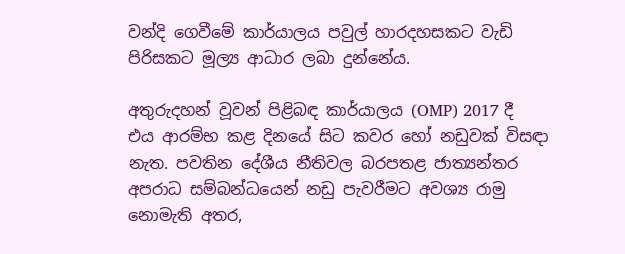වන්දි ගෙවීමේ කාර්යාලය පවුල් හාරදහසකට වැඩි පිරිසකට මූල්‍ය ආධාර ලබා දුන්නේය.

අතුරුදහන් වූවන් පිළිබඳ කාර්යාලය (OMP) 2017 දී එය ආරම්භ කළ දිනයේ සිට කවර හෝ නඩුවක් විසඳා නැත. පවතින දේශීය නීතිවල බරපතළ ජාත්‍යන්තර අපරාධ සම්බන්ධයෙන් නඩු පැවරීමට අවශ්‍ය රාමු නොමැති අතර,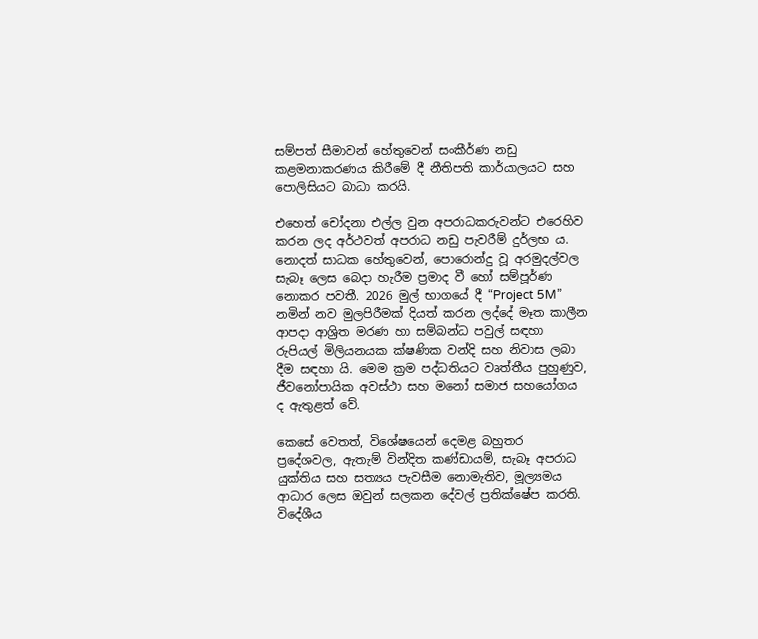සම්පත් සීමාවන් හේතුවෙන් සංකීර්ණ නඩු කළමනාකරණය කිරීමේ දී නීතිපති කාර්යාලයට සහ පොලිසියට බාධා කරයි.

එහෙත් චෝදනා එල්ල වුන අපරාධකරුවන්ට එරෙහිව කරන ලද අර්ථවත් අපරාධ නඩු පැවරීම් දුර්ලභ ය. නොදත් සාධක හේතුවෙන්, පොරොන්දු වූ අරමුදල්වල සැබෑ ලෙස බෙදා හැරීම ප්‍රමාද වී හෝ සම්පූර්ණ නොකර පවතී. 2026 මුල් භාගයේ දී “Project 5M” නමින් නව මුලපිරීමක් දියත් කරන ලද්දේ මෑත කාලීන ආපදා ආශ්‍රිත මරණ හා සම්බන්ධ පවුල් සඳහා රුපියල් මිලියනයක ක්ෂණික වන්දි සහ නිවාස ලබා දීම සඳහා යි. මෙම ක්‍රම පද්ධතියට වෘත්තීය පුහුණුව, ජීවනෝපායික අවස්ථා සහ මනෝ සමාජ සහයෝගය ද ඇතුළත් වේ.

කෙසේ වෙතත්, විශේෂයෙන් දෙමළ බහුතර ප්‍රදේශවල, ඇතැම් වින්දිත කණ්ඩායම්, සැබෑ අපරාධ යුක්තිය සහ සත්‍යය පැවසීම නොමැතිව, මූල්‍යමය ආධාර ලෙස ඔවුන් සලකන දේවල් ප්‍රතික්ෂේප කරති. විදේශීය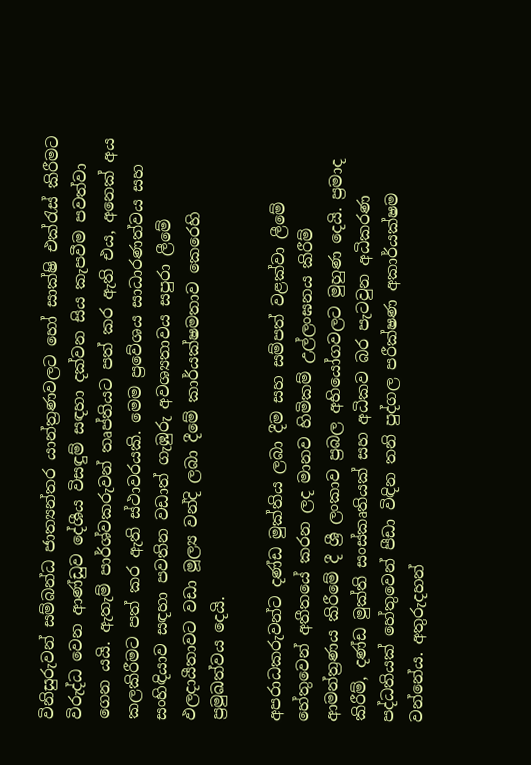විනිසුරුවන් සම්බන්ධ ජාත්‍යන්තර යාන්ත්‍රණවලට හෝ සාක්ෂි එක්රැස් කිරීමට විරුද්ධ වෙන ආණ්ඩුව දේශීය විසඳුම් සඳහා දක්වන සිය කැපවීම පවත්වා ගෙන යයි. ඇතැම් පාර්ශ්වකරුවන් තෘප්තියට පත් කර ඇති එය, අනෙක් අය කලකිරීමට පත් කර ඇති ස්ථාවරයකි. මෙම ප්‍රවේශය සාධාරණත්වය සහ සංහිඳියාව සඳහා පවතින වඩාත් ගැඹුරු අවශ්‍යතාවය සපුරා ලීමේ ඵලදායීතාවට වඩා මූල්‍ය වන්දි ලබා දීමේ කාර්යක්ෂමතාව කෙරෙහි ප්‍රමුඛත්වය දෙයි.

අපරාධකරුවන්ට දණ්ඩ මුක්තිය ලබා දීම සහ සම්පත් වළක්වා ලීමේ හේතුවෙන් අතීතයේ කරන ලද මානව හිමිකම් උල්ලංඝනය කිරීම් ආමන්ත්‍රණය කිරීමේ දී ශ්‍රී ලංකාව ප්‍රබල අභියෝගවලට මුහුණ දෙයි. ප්‍රමාද කිරීම්, දණ්ඩ මුක්ති සංස්කෘතියක් සහ අධිකව බර පැටවුන අධිකරණ පද්ධතියක් හේතුවෙන් පීඩා විඳින තනි පුද්ගල පරීක්ෂණ අකාර්යක්ෂම වන්නේය. අතුරුදහන්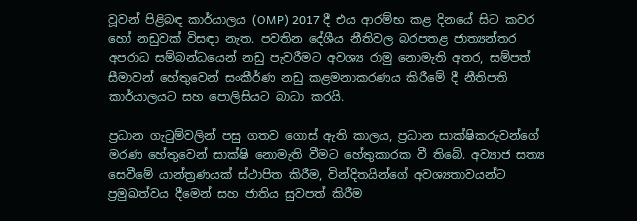වූවන් පිළිබඳ කාර්යාලය (OMP) 2017 දී එය ආරම්භ කළ දිනයේ සිට කවර හෝ නඩුවක් විසඳා නැත. පවතින දේශීය නීතිවල බරපතළ ජාත්‍යන්තර අපරාධ සම්බන්ධයෙන් නඩු පැවරීමට අවශ්‍ය රාමු නොමැති අතර, සම්පත් සීමාවන් හේතුවෙන් සංකීර්ණ නඩු කළමනාකරණය කිරීමේ දී නීතිපති කාර්යාලයට සහ පොලිසියට බාධා කරයි.

ප්‍රධාන ගැටුම්වලින් පසු ගතව ගොස් ඇති කාලය, ප්‍රධාන සාක්ෂිකරුවන්ගේ මරණ හේතුවෙන් සාක්ෂි නොමැති වීමට හේතුකාරක වී තිබේ. අව්‍යාජ සත්‍ය සෙවීමේ යාන්ත්‍රණයක් ස්ථාපිත කිරීම, වින්දිතයින්ගේ අවශ්‍යතාවයන්ට ප්‍රමුඛත්වය දීමෙන් සහ ජාතිය සුවපත් කිරීම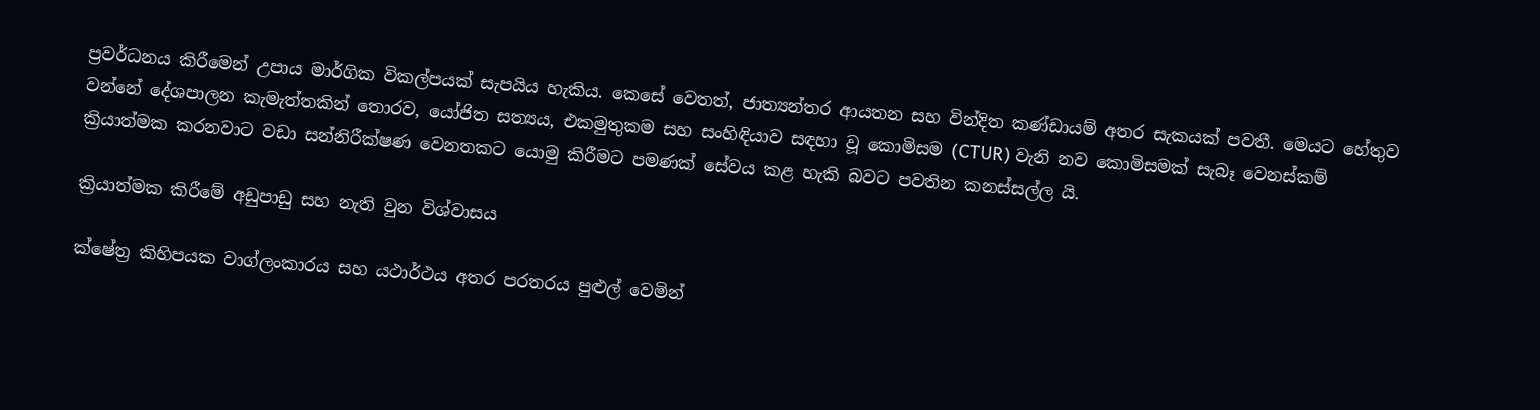ප්‍රවර්ධනය කිරීමෙන් උපාය මාර්ගික විකල්පයක් සැපයිය හැකිය. කෙසේ වෙතත්, ජාත්‍යන්තර ආයතන සහ වින්දිත කණ්ඩායම් අතර සැකයක් පවතී. මෙයට හේතුව වන්නේ දේශපාලන කැමැත්තකින් තොරව, යෝජිත සත්‍යය, එකමුතුකම සහ සංහිඳියාව සඳහා වූ කොමිසම (CTUR) වැනි නව කොමිසමක් සැබෑ වෙනස්කම් ක්‍රියාත්මක කරනවාට වඩා සන්නිරීක්ෂණ වෙනතකට යොමු කිරීමට පමණක් සේවය කළ හැකි බවට පවතින කනස්සල්ල යි.

ක්‍රියාත්මක කිරීමේ අඩුපාඩු සහ නැති වුන විශ්වාසය

ක්ෂේත්‍ර කිහිපයක වාග්ලංකාරය සහ යථාර්ථය අතර පරතරය පුළුල් වෙමින්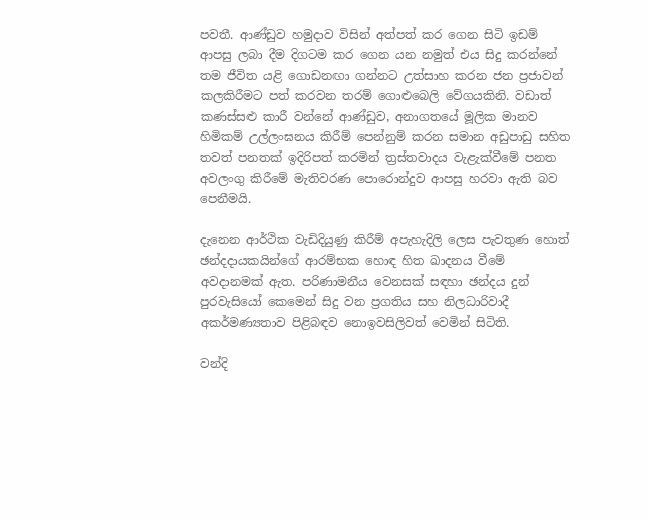පවතී. ආණ්ඩුව හමුදාව විසින් අත්පත් කර ගෙන සිටි ඉඩම් ආපසු ලබා දීම දිගටම කර ගෙන යන නමුත් එය සිදු කරන්නේ තම ජීවිත යළි ගොඩනඟා ගන්නට උත්සාහ කරන ජන ප්‍රජාවන් කලකිරීමට පත් කරවන තරම් ගොළුබෙලි වේගයකිනි. වඩාත් කණස්සළු කාරී වන්නේ ආණ්ඩුව, අනාගතයේ මූලික මානව හිමිකම් උල්ලංඝනය කිරීම් පෙන්නුම් කරන සමාන අඩුපාඩු සහිත තවත් පනතක් ඉදිරිපත් කරමින් ත්‍රස්තවාදය වැළැක්වීමේ පනත අවලංගු කිරීමේ මැතිවරණ පොරොන්දුව ආපසු හරවා ඇති බව පෙනීමයි.

දැනෙන ආර්ථික වැඩිදියුණු කිරීම් අපැහැදිලි ලෙස පැවතුණ හොත් ඡන්දදායකයින්ගේ ආරම්භක හොඳ හිත ඛාදනය වීමේ අවදානමක් ඇත. පරිණාමනීය වෙනසක් සඳහා ඡන්දය දුන් පුරවැසියෝ කෙමෙන් සිදු වන ප්‍රගතිය සහ නිලධාරිවාදී අකර්මණ්‍යතාව පිළිබඳව නොඉවසිලිවත් වෙමින් සිටිති.

වන්දි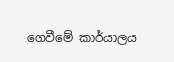ගෙවීමේ කාර්යාලය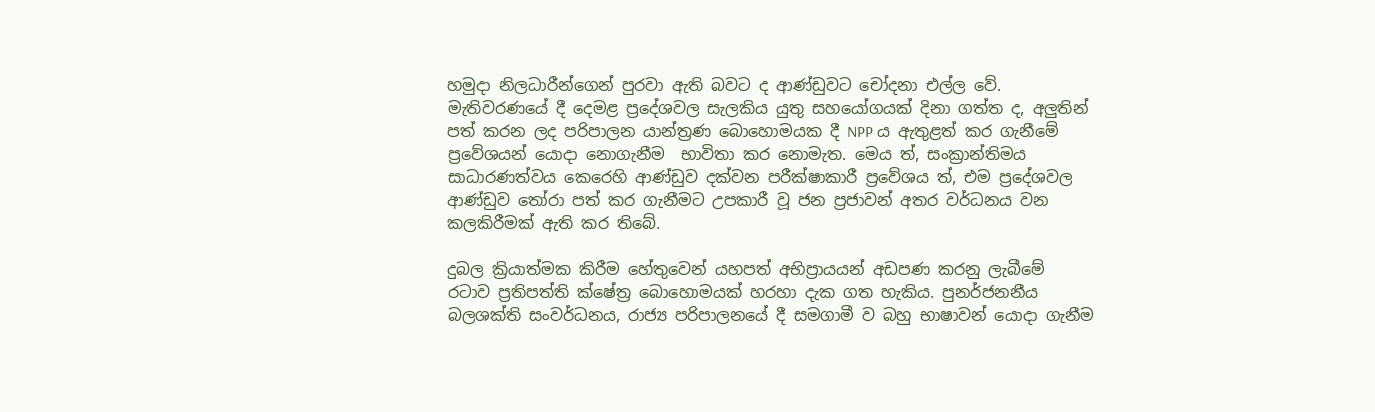හමුදා නිලධාරීන්ගෙන් පුරවා ඇති බවට ද ආණ්ඩුවට චෝදනා එල්ල වේ. මැතිවරණයේ දී දෙමළ ප්‍රදේශවල සැලකිය යුතු සහයෝගයක් දිනා ගත්ත ද, අලුතින් පත් කරන ලද පරිපාලන යාන්ත්‍රණ බොහොමයක දී NPP ය ඇතුළත් කර ගැනීමේ ප්‍රවේශයන් යොදා නොගැනීම  භාවිතා කර නොමැත. මෙය ත්, සංක්‍රාන්තිමය සාධාරණත්වය කෙරෙහි ආණ්ඩුව දක්වන පරීක්ෂාකාරී ප්‍රවේශය ත්, එම ප්‍රදේශවල ආණ්ඩුව තෝරා පත් කර ගැනීමට උපකාරී වූ ජන ප්‍රජාවන් අතර වර්ධනය වන කලකිරීමක් ඇති කර තිබේ.

දුබල ක්‍රියාත්මක කිරීම හේතුවෙන් යහපත් අභිප්‍රායයන් අඩපණ කරනු ලැබීමේ රටාව ප්‍රතිපත්ති ක්ෂේත්‍ර බොහොමයක් හරහා දැක ගත හැකිය. පුනර්ජනනීය බලශක්ති සංවර්ධනය, රාජ්‍ය පරිපාලනයේ දී සමගාමී ව බහු භාෂාවන් යොදා ගැනීම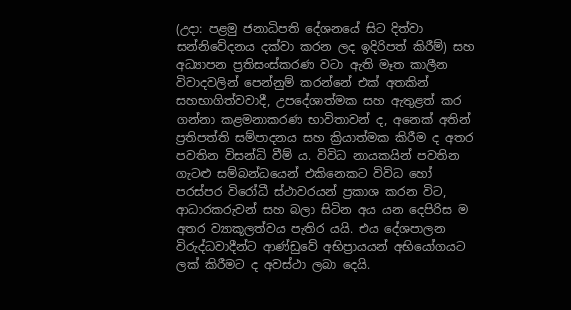(උදා: පළමු ජනාධිපති දේශනයේ සිට දිත්වා සන්නිවේදනය දක්වා කරන ලද ඉදිරිපත් කිරීම්) සහ අධ්‍යාපන ප්‍රතිසංස්කරණ වටා ඇති මෑත කාලීන විවාදවලින් පෙන්නුම් කරන්නේ එක් අතකින් සහභාගිත්වවාදී, උපදේශාත්මක සහ ඇතුළත් කර ගන්නා කළමනාකරණ භාවිතාවන් ද, අනෙක් අතින් ප්‍රතිපත්ති සම්පාදනය සහ ක්‍රියාත්මක කිරීම ද අතර පවතින විසන්ධි වීම් ය. විවිධ නායකයින් පවතින ගැට‍ළු සම්බන්ධයෙන් එකිනෙකට විවිධ හෝ පරස්පර විරෝධී ස්ථාවරයන් ප්‍රකාශ කරන විට, ආධාරකරුවන් සහ බලා සිටින අය යන දෙපිරිස ම අතර ව්‍යාකූලත්වය පැතිර යයි. එය දේශපාලන විරුද්ධවාදීන්ට ආණ්ඩුවේ අභිප්‍රායයන් අභියෝගයට ලක් කිරීමට ද අවස්ථා ලබා දෙයි.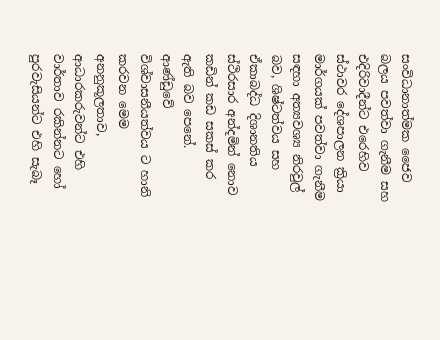සංවිධානාත්මක ජෛව බලය පවත්වා ගැනීම සහ එදිරිවාදීන්ට එරෙහිව ස්ථාවර දේශපාලන ක්‍රියා මාර්ගයක් පවත්වා ගැනීම සඳහා අත්‍යවශ්‍ය නිරවුල් බව, ශිෂ්ටත්වය සහ ඒකාබද්ධ දිශානතිය ස්ථිරසාර අන්දමින් නොව කඩින් කඩ සකස් කර ඇති බව පෙනේ. ආණ්ඩුවේ විශ්වාසනීයත්වය ට හානි කරවන මෙම අනනුකූලතාව, ආධාරකරුවන්ට එහි වාර්තාව රකින්නට හෝ පුරවැසියන්ට එහි සැබෑ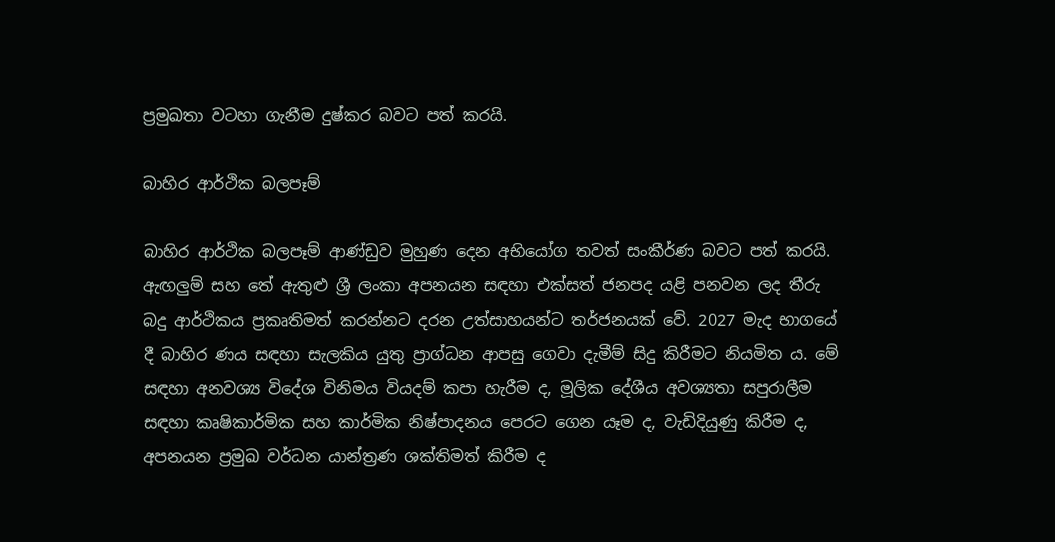ප්‍රමුඛතා වටහා ගැනීම දුෂ්කර බවට පත් කරයි.

බාහිර ආර්ථික බලපෑම්

බාහිර ආර්ථික බලපෑම් ආණ්ඩුව මුහුණ දෙන අභියෝග තවත් සංකීර්ණ බවට පත් කරයි. ඇඟලුම් සහ තේ ඇතුළු ශ්‍රී ලංකා අපනයන සඳහා එක්සත් ජනපද යළි පනවන ලද තීරු බදු ආර්ථිකය ප්‍රකෘතිමත් කරන්නට දරන උත්සාහයන්ට තර්ජනයක් වේ. 2027 මැද භාගයේ දී බාහිර ණය සඳහා සැලකිය යුතු ප්‍රාග්ධන ආපසු ගෙවා දැමීම් සිදු කිරීමට නියමිත ය. මේ සඳහා අනවශ්‍ය විදේශ විනිමය වියදම් කපා හැරීම ද, මූලික දේශීය අවශ්‍යතා සපුරාලීම සඳහා කෘෂිකාර්මික සහ කාර්මික නිෂ්පාදනය පෙරට ගෙන යෑම ද, වැඩිදියුණු කිරීම ද, අපනයන ප්‍රමුඛ වර්ධන යාන්ත්‍රණ ශක්තිමත් කිරීම ද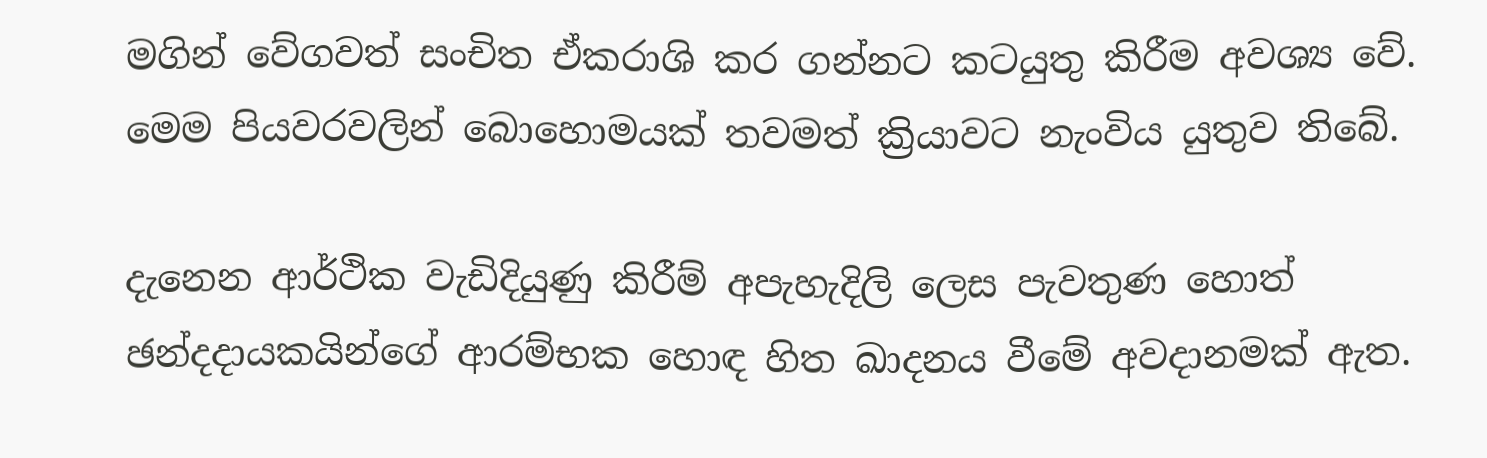මගින් වේගවත් සංචිත ඒකරාශි කර ගන්නට කටයුතු කිරීම අවශ්‍ය වේ. මෙම පියවරවලින් බොහොමයක් තවමත් ක්‍රියාවට නැංවිය යුතුව තිබේ.

දැනෙන ආර්ථික වැඩිදියුණු කිරීම් අපැහැදිලි ලෙස පැවතුණ හොත් ඡන්දදායකයින්ගේ ආරම්භක හොඳ හිත ඛාදනය වීමේ අවදානමක් ඇත.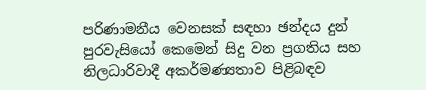පරිණාමනීය වෙනසක් සඳහා ඡන්දය දුන් පුරවැසියෝ කෙමෙන් සිදු වන ප්‍රගතිය සහ නිලධාරිවාදී අකර්මණ්‍යතාව පිළිබඳව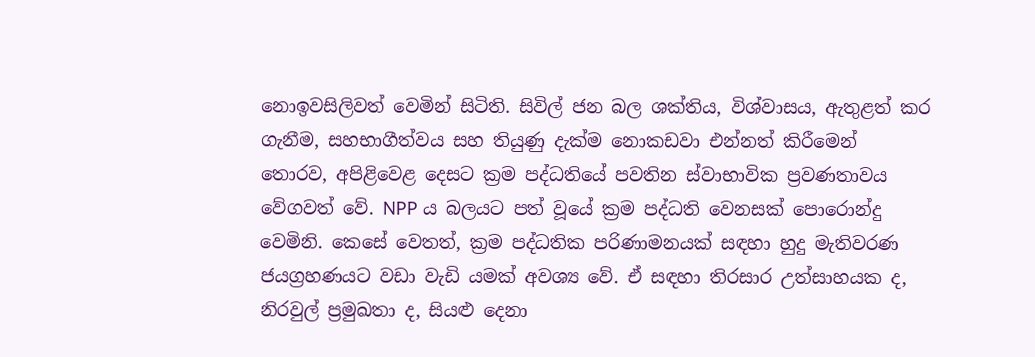නොඉවසිලිවත් වෙමින් සිටිති. සිවිල් ජන බල ශක්තිය, විශ්වාසය, ඇතුළත් කර ගැනීම, සහභාගීත්වය සහ තියුණු දැක්ම නොකඩවා එන්නත් කිරීමෙන් තොරව, අපිළිවෙළ දෙසට ක්‍රම පද්ධතියේ පවතින ස්වාභාවික ප්‍රවණතාවය වේගවත් වේ. NPP ය බලයට පත් වූයේ ක්‍රම පද්ධති වෙනසක් පොරොන්දු වෙමිනි. කෙසේ වෙතත්, ක්‍රම පද්ධතික පරිණාමනයක් සඳහා හුදු මැතිවරණ ජයග්‍රහණයට වඩා වැඩි යමක් අවශ්‍ය වේ. ඒ සඳහා තිරසාර උත්සාහයක ද, නිරවුල් ප්‍රමුඛතා ද, සියළු දෙනා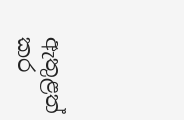ඇතුළත් කර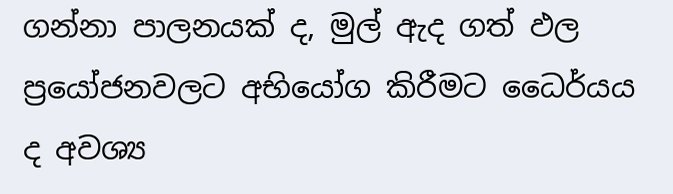ගන්නා පාලනයක් ද, මුල් ඇද ගත් ඵල ප්‍රයෝජනවලට අභියෝග කිරීමට ධෛර්යය ද අවශ්‍ය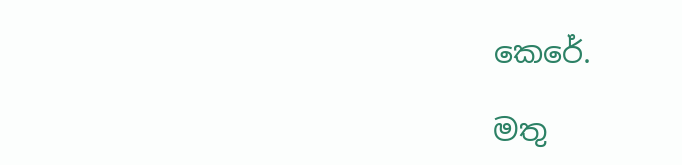කෙරේ.

මතු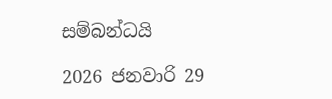සම්බන්ධයි

2026 ජනවාරි 29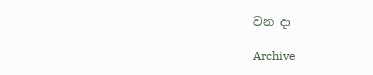වන දා

Archive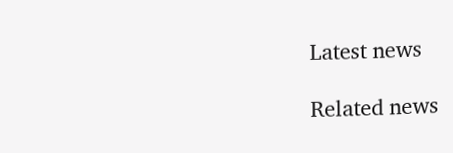Latest news

Related news